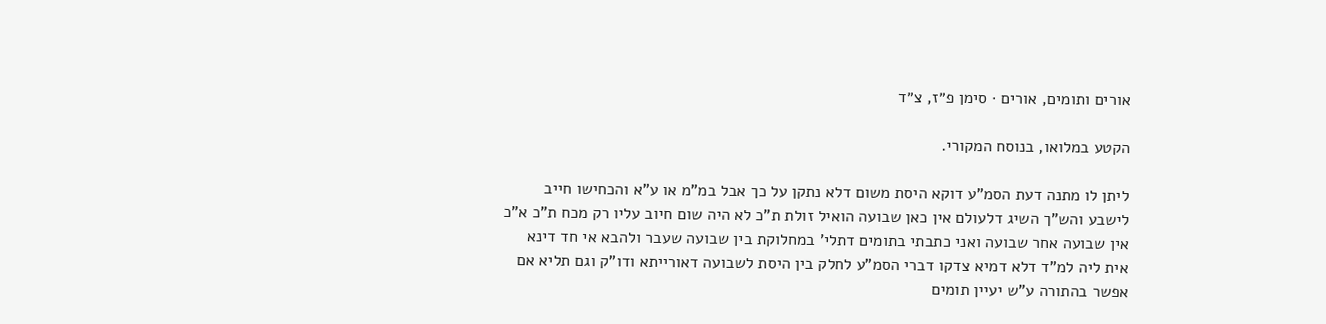אורים ותומים, אורים · סימן פ״ז, צ״ד

הקטע במלואו, בנוסח המקורי.

ליתן לו מתנה דעת הסמ"ע דוקא היסת משום דלא נתקן על כך אבל במ"מ או ע"א והכחישו חייב לישבע והש"ך השיג דלעולם אין כאן שבועה הואיל זולת ת"כ לא היה שום חיוב עליו רק מכח ת"כ א"כ אין שבועה אחר שבועה ואני כתבתי בתומים דתלי' במחלוקת בין שבועה שעבר ולהבא אי חד דינא אית ליה למ"ד דלא דמיא צדקו דברי הסמ"ע לחלק בין היסת לשבועה דאורייתא ודו"ק וגם תליא אם אפשר בהתורה ע"ש יעיין תומים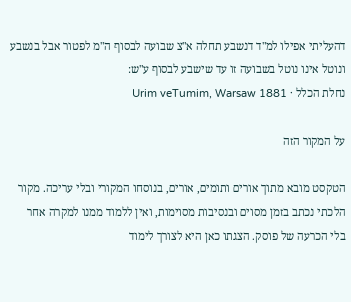דהעליתי אפילו למ"ד דנשבע תחלה א"צ שבועה לבסוף ה"מ לפטור אבל בנשבע ונוטל אינו נוטל בשבועה זו עד שישבע לבסוף ע"ש:
נחלת הכלל · Urim veTumim, Warsaw 1881

על המקור הזה

הטקסט מובא מתוך אורים ותומים, אורים, בנוסחו המקורי ובלי עריכה. מקור הלכתי נכתב בזמן מסוים ובנסיבות מסוימות, ואין ללמוד ממנו למקרה אחר בלי הכרעה של פוסק. הצגתו כאן היא לצורך לימוד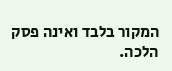המקור בלבד ואינה פסק הלכה.